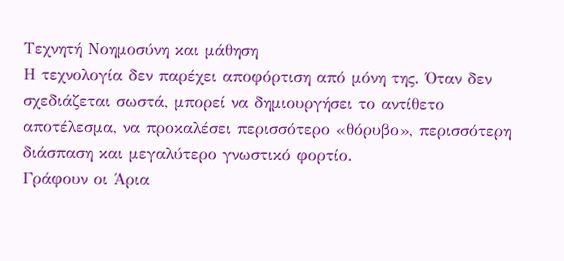Τεχνητή Νοημοσύνη και μάθηση
Η τεχνολογία δεν παρέχει αποφόρτιση από μόνη της. Όταν δεν σχεδιάζεται σωστά, μπορεί να δημιουργήσει το αντίθετο αποτέλεσμα, να προκαλέσει περισσότερο «θόρυβο», περισσότερη διάσπαση και μεγαλύτερο γνωστικό φορτίο.
Γράφουν οι Άρια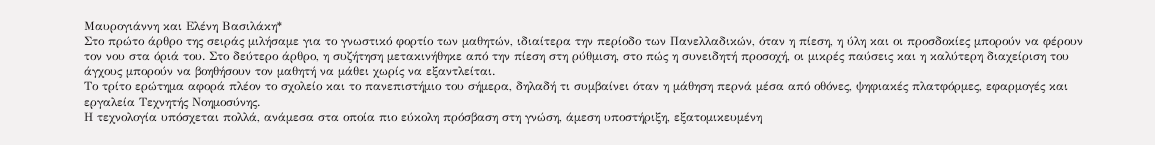Μαυρογιάννη και Ελένη Βασιλάκη*
Στο πρώτο άρθρο της σειράς μιλήσαμε για το γνωστικό φορτίο των μαθητών, ιδιαίτερα την περίοδο των Πανελλαδικών, όταν η πίεση, η ύλη και οι προσδοκίες μπορούν να φέρουν τον νου στα όριά του. Στο δεύτερο άρθρο, η συζήτηση μετακινήθηκε από την πίεση στη ρύθμιση, στο πώς η συνειδητή προσοχή, οι μικρές παύσεις και η καλύτερη διαχείριση του άγχους μπορούν να βοηθήσουν τον μαθητή να μάθει χωρίς να εξαντλείται.
Το τρίτο ερώτημα αφορά πλέον το σχολείο και το πανεπιστήμιο του σήμερα, δηλαδή τι συμβαίνει όταν η μάθηση περνά μέσα από οθόνες, ψηφιακές πλατφόρμες, εφαρμογές και εργαλεία Τεχνητής Νοημοσύνης.
Η τεχνολογία υπόσχεται πολλά, ανάμεσα στα οποία πιο εύκολη πρόσβαση στη γνώση, άμεση υποστήριξη, εξατομικευμένη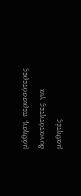μάθηση, περισσότερες δυνατότητες για μαθητές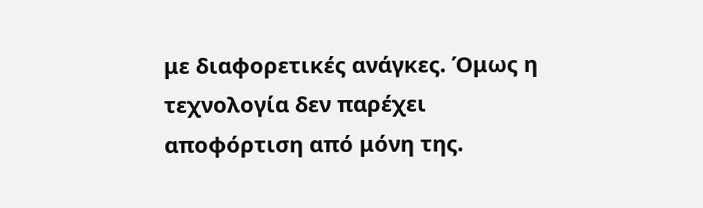με διαφορετικές ανάγκες. Όμως η τεχνολογία δεν παρέχει αποφόρτιση από μόνη της.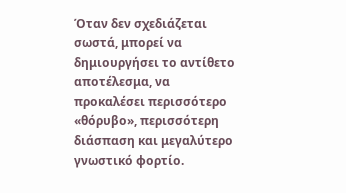Όταν δεν σχεδιάζεται σωστά, μπορεί να δημιουργήσει το αντίθετο αποτέλεσμα, να προκαλέσει περισσότερο «θόρυβο», περισσότερη διάσπαση και μεγαλύτερο γνωστικό φορτίο.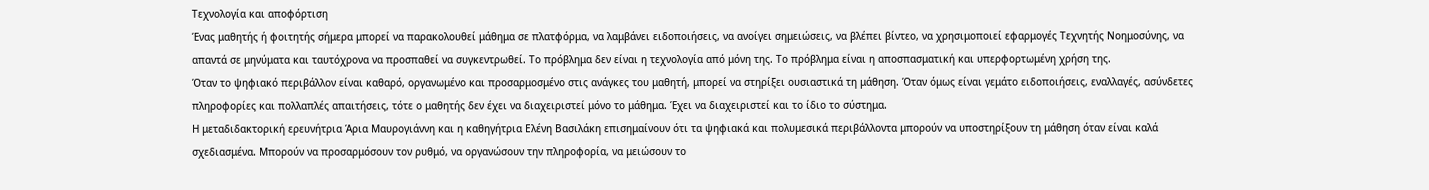Τεχνολογία και αποφόρτιση
Ένας μαθητής ή φοιτητής σήμερα μπορεί να παρακολουθεί μάθημα σε πλατφόρμα, να λαμβάνει ειδοποιήσεις, να ανοίγει σημειώσεις, να βλέπει βίντεο, να χρησιμοποιεί εφαρμογές Τεχνητής Νοημοσύνης, να απαντά σε μηνύματα και ταυτόχρονα να προσπαθεί να συγκεντρωθεί. Το πρόβλημα δεν είναι η τεχνολογία από μόνη της. Το πρόβλημα είναι η αποσπασματική και υπερφορτωμένη χρήση της.
Όταν το ψηφιακό περιβάλλον είναι καθαρό, οργανωμένο και προσαρμοσμένο στις ανάγκες του μαθητή, μπορεί να στηρίξει ουσιαστικά τη μάθηση. Όταν όμως είναι γεμάτο ειδοποιήσεις, εναλλαγές, ασύνδετες πληροφορίες και πολλαπλές απαιτήσεις, τότε ο μαθητής δεν έχει να διαχειριστεί μόνο το μάθημα. Έχει να διαχειριστεί και το ίδιο το σύστημα.
Η μεταδιδακτορική ερευνήτρια Άρια Μαυρογιάννη και η καθηγήτρια Ελένη Βασιλάκη επισημαίνουν ότι τα ψηφιακά και πολυμεσικά περιβάλλοντα μπορούν να υποστηρίξουν τη μάθηση όταν είναι καλά σχεδιασμένα. Μπορούν να προσαρμόσουν τον ρυθμό, να οργανώσουν την πληροφορία, να μειώσουν το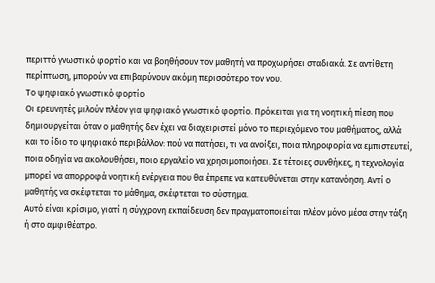περιττό γνωστικό φορτίο και να βοηθήσουν τον μαθητή να προχωρήσει σταδιακά. Σε αντίθετη περίπτωση, μπορούν να επιβαρύνουν ακόμη περισσότερο τον νου.
Το ψηφιακό γνωστικό φορτίο
Οι ερευνητές μιλούν πλέον για ψηφιακό γνωστικό φορτίο. Πρόκειται για τη νοητική πίεση που δημιουργείται όταν ο μαθητής δεν έχει να διαχειριστεί μόνο το περιεχόμενο του μαθήματος, αλλά και το ίδιο το ψηφιακό περιβάλλον: πού να πατήσει, τι να ανοίξει, ποια πληροφορία να εμπιστευτεί, ποια οδηγία να ακολουθήσει, ποιο εργαλείο να χρησιμοποιήσει. Σε τέτοιες συνθήκες, η τεχνολογία μπορεί να απορροφά νοητική ενέργεια που θα έπρεπε να κατευθύνεται στην κατανόηση. Αντί ο μαθητής να σκέφτεται το μάθημα, σκέφτεται το σύστημα.
Αυτό είναι κρίσιμο, γιατί η σύγχρονη εκπαίδευση δεν πραγματοποιείται πλέον μόνο μέσα στην τάξη ή στο αμφιθέατρο.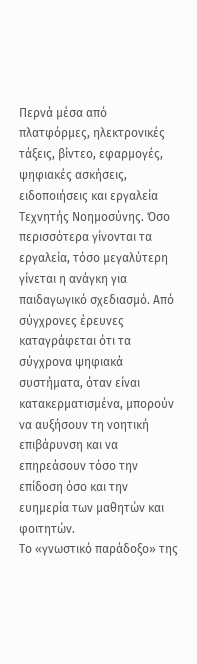Περνά μέσα από πλατφόρμες, ηλεκτρονικές τάξεις, βίντεο, εφαρμογές, ψηφιακές ασκήσεις, ειδοποιήσεις και εργαλεία Τεχνητής Νοημοσύνης. Όσο περισσότερα γίνονται τα εργαλεία, τόσο μεγαλύτερη γίνεται η ανάγκη για παιδαγωγικό σχεδιασμό. Από σύγχρονες έρευνες καταγράφεται ότι τα σύγχρονα ψηφιακά συστήματα, όταν είναι κατακερματισμένα, μπορούν να αυξήσουν τη νοητική επιβάρυνση και να επηρεάσουν τόσο την επίδοση όσο και την ευημερία των μαθητών και φοιτητών.
Το «γνωστικό παράδοξο» της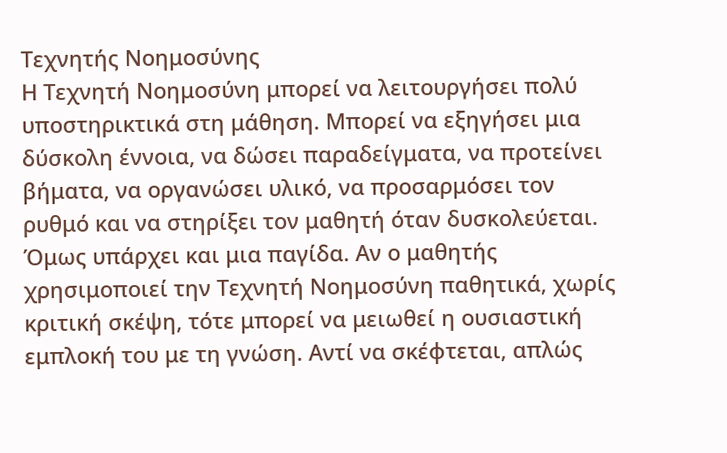Τεχνητής Νοημοσύνης
Η Τεχνητή Νοημοσύνη μπορεί να λειτουργήσει πολύ υποστηρικτικά στη μάθηση. Μπορεί να εξηγήσει μια δύσκολη έννοια, να δώσει παραδείγματα, να προτείνει βήματα, να οργανώσει υλικό, να προσαρμόσει τον ρυθμό και να στηρίξει τον μαθητή όταν δυσκολεύεται. Όμως υπάρχει και μια παγίδα. Αν ο μαθητής χρησιμοποιεί την Τεχνητή Νοημοσύνη παθητικά, χωρίς κριτική σκέψη, τότε μπορεί να μειωθεί η ουσιαστική εμπλοκή του με τη γνώση. Αντί να σκέφτεται, απλώς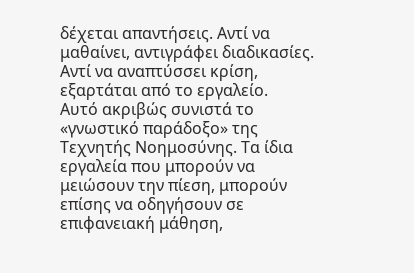δέχεται απαντήσεις. Αντί να μαθαίνει, αντιγράφει διαδικασίες. Αντί να αναπτύσσει κρίση, εξαρτάται από το εργαλείο.
Αυτό ακριβώς συνιστά το «γνωστικό παράδοξο» της Τεχνητής Νοημοσύνης. Τα ίδια εργαλεία που μπορούν να μειώσουν την πίεση, μπορούν επίσης να οδηγήσουν σε επιφανειακή μάθηση,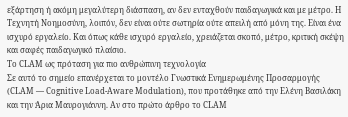εξάρτηση ή ακόμη μεγαλύτερη διάσπαση, αν δεν ενταχθούν παιδαγωγικά και με μέτρο. Η Τεχνητή Νοημοσύνη, λοιπόν, δεν είναι ούτε σωτηρία ούτε απειλή από μόνη της. Είναι ένα ισχυρό εργαλείο. Και όπως κάθε ισχυρό εργαλείο, χρειάζεται σκοπό, μέτρο, κριτική σκέψη και σαφές παιδαγωγικό πλαίσιο.
Το CLAM ως πρόταση για πιο ανθρώπινη τεχνολογία
Σε αυτό το σημείο επανέρχεται το μοντέλο Γνωστικά Ενημερωμένης Προσαρμογής (CLAM — Cognitive Load-Aware Modulation), που προτάθηκε από την Ελένη Βασιλάκη και την Άρια Μαυρογιάννη. Αν στο πρώτο άρθρο το CLAM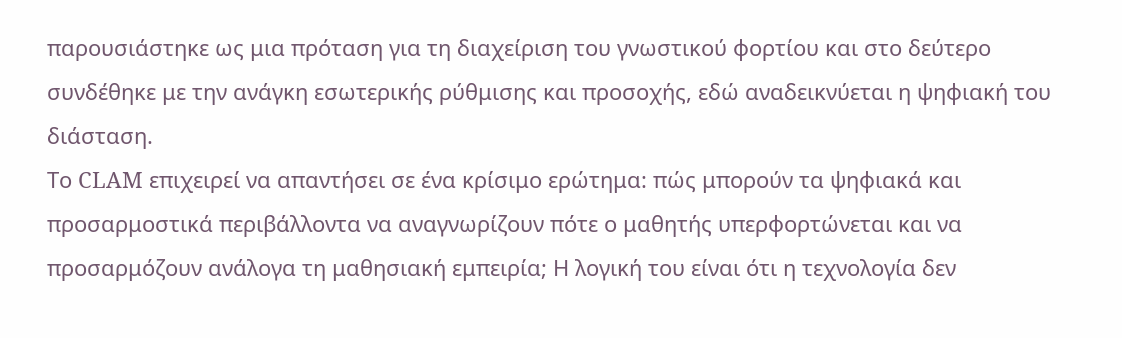παρουσιάστηκε ως μια πρόταση για τη διαχείριση του γνωστικού φορτίου και στο δεύτερο συνδέθηκε με την ανάγκη εσωτερικής ρύθμισης και προσοχής, εδώ αναδεικνύεται η ψηφιακή του διάσταση.
Το CLAM επιχειρεί να απαντήσει σε ένα κρίσιμο ερώτημα: πώς μπορούν τα ψηφιακά και προσαρμοστικά περιβάλλοντα να αναγνωρίζουν πότε ο μαθητής υπερφορτώνεται και να προσαρμόζουν ανάλογα τη μαθησιακή εμπειρία; Η λογική του είναι ότι η τεχνολογία δεν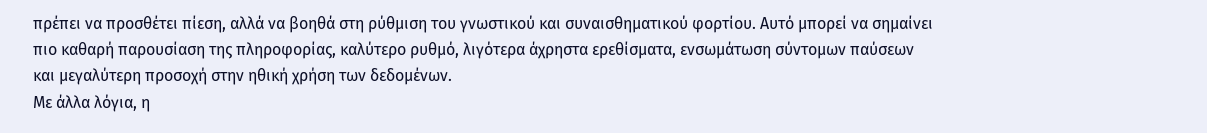πρέπει να προσθέτει πίεση, αλλά να βοηθά στη ρύθμιση του γνωστικού και συναισθηματικού φορτίου. Αυτό μπορεί να σημαίνει πιο καθαρή παρουσίαση της πληροφορίας, καλύτερο ρυθμό, λιγότερα άχρηστα ερεθίσματα, ενσωμάτωση σύντομων παύσεων και μεγαλύτερη προσοχή στην ηθική χρήση των δεδομένων.
Με άλλα λόγια, η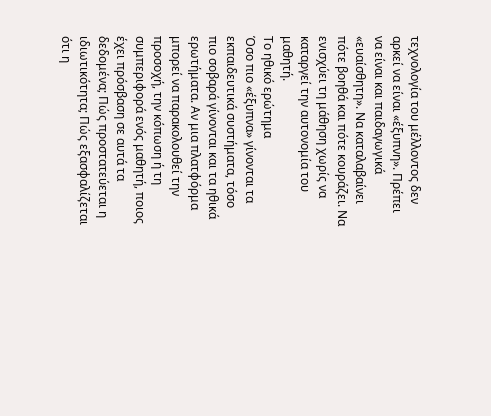τεχνολογία του μέλλοντος δεν αρκεί να είναι «έξυπνη». Πρέπει να είναι και παιδαγωγικά «ευαίσθητη». Να καταλαβαίνει πότε βοηθά και πότε κουράζει. Να ενισχύει τη μάθηση χωρίς να καταργεί την αυτονομία του μαθητή.
Το ηθικό ερώτημα
Όσο πιο «έξυπνα» γίνονται τα εκπαιδευτικά συστήματα, τόσο πιο σοβαρά γίνονται και τα ηθικά ερωτήματα. Αν μια πλατφόρμα μπορεί να παρακολουθεί την προσοχή, την κόπωση ή τη συμπεριφορά ενός μαθητή, ποιος έχει πρόσβαση σε αυτά τα δεδομένα; Πώς προστατεύεται η ιδιωτικότητα; Πώς εξασφαλίζεται ότι η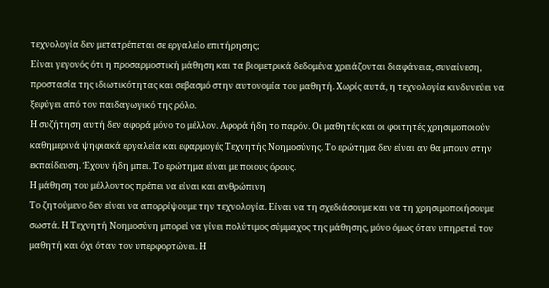τεχνολογία δεν μετατρέπεται σε εργαλείο επιτήρησης;
Είναι γεγονός ότι η προσαρμοστική μάθηση και τα βιομετρικά δεδομένα χρειάζονται διαφάνεια, συναίνεση, προστασία της ιδιωτικότητας και σεβασμό στην αυτονομία του μαθητή. Χωρίς αυτά, η τεχνολογία κινδυνεύει να ξεφύγει από τον παιδαγωγικό της ρόλο.
Η συζήτηση αυτή δεν αφορά μόνο το μέλλον. Αφορά ήδη το παρόν. Οι μαθητές και οι φοιτητές χρησιμοποιούν καθημερινά ψηφιακά εργαλεία και εφαρμογές Τεχνητής Νοημοσύνης. Το ερώτημα δεν είναι αν θα μπουν στην εκπαίδευση. Έχουν ήδη μπει. Το ερώτημα είναι με ποιους όρους.
Η μάθηση του μέλλοντος πρέπει να είναι και ανθρώπινη
Το ζητούμενο δεν είναι να απορρίψουμε την τεχνολογία. Είναι να τη σχεδιάσουμε και να τη χρησιμοποιήσουμε σωστά. Η Τεχνητή Νοημοσύνη μπορεί να γίνει πολύτιμος σύμμαχος της μάθησης, μόνο όμως όταν υπηρετεί τον μαθητή και όχι όταν τον υπερφορτώνει. Η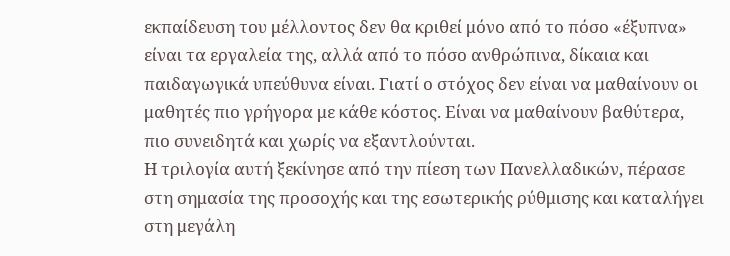εκπαίδευση του μέλλοντος δεν θα κριθεί μόνο από το πόσο «έξυπνα» είναι τα εργαλεία της, αλλά από το πόσο ανθρώπινα, δίκαια και παιδαγωγικά υπεύθυνα είναι. Γιατί ο στόχος δεν είναι να μαθαίνουν οι μαθητές πιο γρήγορα με κάθε κόστος. Είναι να μαθαίνουν βαθύτερα, πιο συνειδητά και χωρίς να εξαντλούνται.
Η τριλογία αυτή ξεκίνησε από την πίεση των Πανελλαδικών, πέρασε στη σημασία της προσοχής και της εσωτερικής ρύθμισης και καταλήγει στη μεγάλη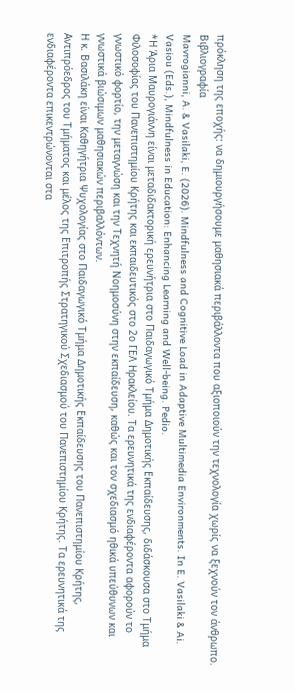πρόκληση της εποχής: να δημιουργήσουμε μαθησιακά περιβάλλοντα που αξιοποιούν την τεχνολογία χωρίς να ξεχνούν τον άνθρωπο.
Βιβλιογραφία
Mavrogianni, A. & Vasilaki, E. (2026). Mindfulness and Cognitive Load in Adaptive Multimedia Environments. In E. Vasilaki & Ai. Vasiou (Eds.), Mindfulness in Education: Enhancing Learning and Well-being. Pedio.
*Η Άρια Μαυρογιάννη είναι μεταδιδακτορική ερευνήτρια στο Παιδαγωγικό Τμήμα Δημοτικής Εκπαίδευσης, διδάσκουσα στο Τμήμα Φιλοσοφίας του Πανεπιστημίου Κρήτης και εκπαιδευτικός στο 2ο ΓΕΛ Ηρακλείου. Τα ερευνητικά της ενδιαφέροντα αφορούν το γνωστικό φορτίο, την μεταγνώση και την Τεχνητή Νοημοσύνη στην εκπαίδευση, καθώς και τον σχεδιασμό ηθικά υπεύθυνων και γνωστικά βιώσιμων μαθησιακών περιβαλλόντων.
Η κ. Βασιλάκη είναι Καθηγήτρια Ψυχολογίας στο Παιδαγωγικό Τμήμα Δημοτικής Εκπαίδευσης του Πανεπιστημίου Κρήτης, Αντιπρόεδρος του Τμήματος και μέλος της Επιτροπής Στρατηγικού Σχεδιασμού του Πανεπιστημίου Κρήτης. Τα ερευνητικά της ενδιαφέροντα επικεντρώνονται στα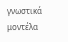γνωστικά μοντέλα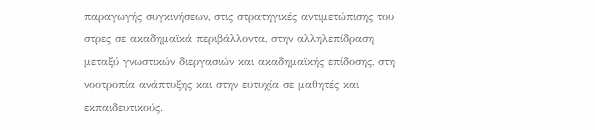παραγωγής συγκινήσεων, στις στρατηγικές αντιμετώπισης του στρες σε ακαδημαϊκά περιβάλλοντα, στην αλληλεπίδραση μεταξύ γνωστικών διεργασιών και ακαδημαϊκής επίδοσης, στη νοοτροπία ανάπτυξης και στην ευτυχία σε μαθητές και εκπαιδευτικούς.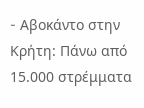- Aβοκάντο στην Κρήτη: Πάνω από 15.000 στρέμματα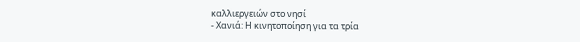καλλιεργειών στο νησί
- Χανιά: Η κινητοποίηση για τα τρία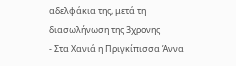αδελφάκια της, μετά τη διασωλήνωση της 3χρονης
- Στα Χανιά η Πριγκίπισσα Άννα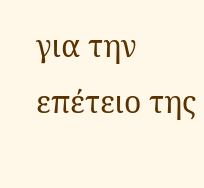για την επέτειο της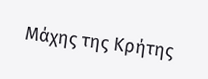Μάχης της Κρήτης